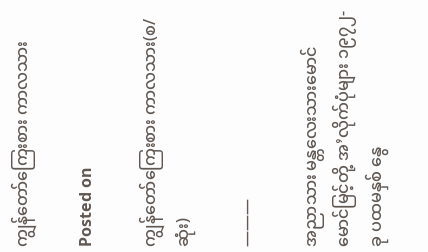ကျွန်တော်ကြေးစား ကာလသား

Posted on

ကျွန်တော်ကြေးစား ကာလသား(စ/ဆုံး)

———

အညာသား မန္တလေးသားမောင်မောင်မြင့်တို့ အ’လိုက်ပုံများ ၁၉၇၂-ခု ပထမနှစ် နွေ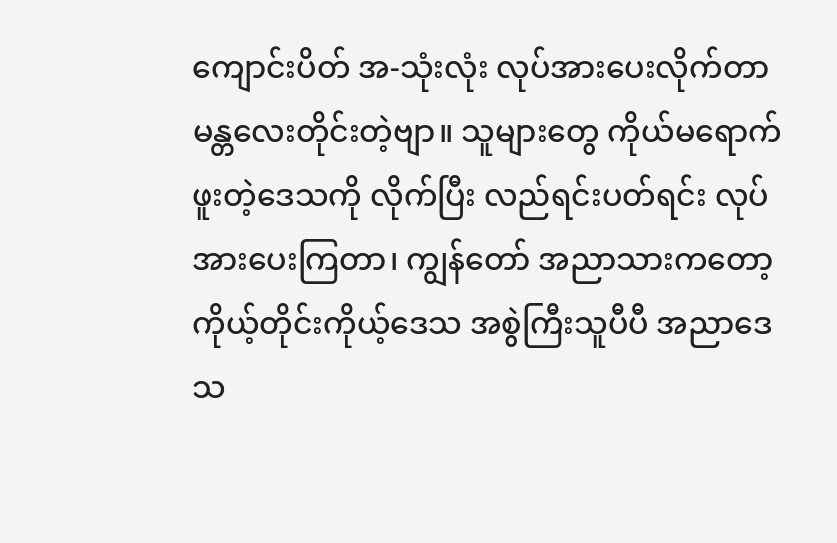ကျောင်းပိတ် အ-သုံးလုံး လုပ်အားပေးလိုက်တာ မန္တလေးတိုင်းတဲ့ဗျာ။ သူများတွေ ကိုယ်မရောက်ဖူးတဲ့ဒေသကို လိုက်ပြီး လည်ရင်းပတ်ရင်း လုပ်အားပေးကြတာ၊ ကျွန်တော် အညာသားကတော့ ကိုယ့်တိုင်းကိုယ့်ဒေသ အစွဲကြီးသူပီပီ အညာဒေသ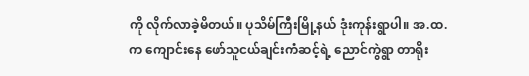ကို လိုက်လာခဲ့မိတယ်။ ပုသိမ်ကြီးမြို့နယ် ဒုံးကုန်းရွာပါ။ အ.ထ.က ကျောင်းနေ ဖော်သူငယ်ချင်းကံဆင့်ရဲ့ ညောင်ကွဲရွာ တာရိုး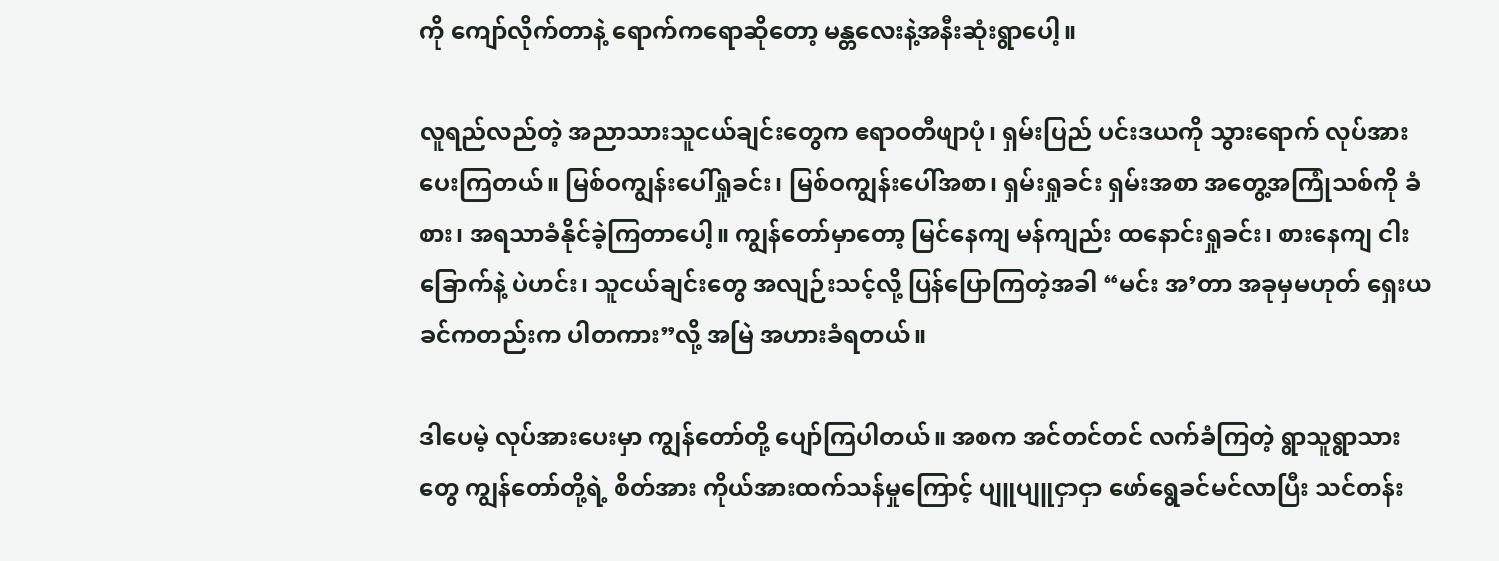ကို ကျော်လိုက်တာနဲ့ ရောက်ကရောဆိုတော့ မန္တလေးနဲ့အနီးဆုံးရွာပေါ့။

လူရည်လည်တဲ့ အညာသားသူငယ်ချင်းတွေက ဧရာဝတီဖျာပုံ၊ ရှမ်းပြည် ပင်းဒယကို သွားရောက် လုပ်အားပေးကြတယ်။ မြစ်ဝကျွန်းပေါ်ရှုခင်း၊ မြစ်ဝကျွန်းပေါ်အစာ၊ ရှမ်းရှုခင်း ရှမ်းအစာ အတွေ့အကြုံသစ်ကို ခံစား၊ အရသာခံနိုင်ခဲ့ကြတာပေါ့။ ကျွန်တော်မှာတော့ မြင်နေကျ မန်ကျည်း ထနောင်းရှုခင်း၊ စားနေကျ ငါးခြောက်နဲ့ ပဲဟင်း၊ သူငယ်ချင်းတွေ အလျဉ်းသင့်လို့ ပြန်ပြောကြတဲ့အခါ “မင်း အ’တာ အခုမှမဟုတ် ရှေးယခင်ကတည်းက ပါတကား”လို့ အမြဲ အဟားခံရတယ်။

ဒါပေမဲ့ လုပ်အားပေးမှာ ကျွန်တော်တို့ ပျော်ကြပါတယ်။ အစက အင်တင်တင် လက်ခံကြတဲ့ ရွာသူရွာသားတွေ ကျွန်တော်တို့ရဲ့ စိတ်အား ကိုယ်အားထက်သန်မှုကြောင့် ပျူပျူငှာငှာ ဖော်ရွေခင်မင်လာပြီး သင်တန်း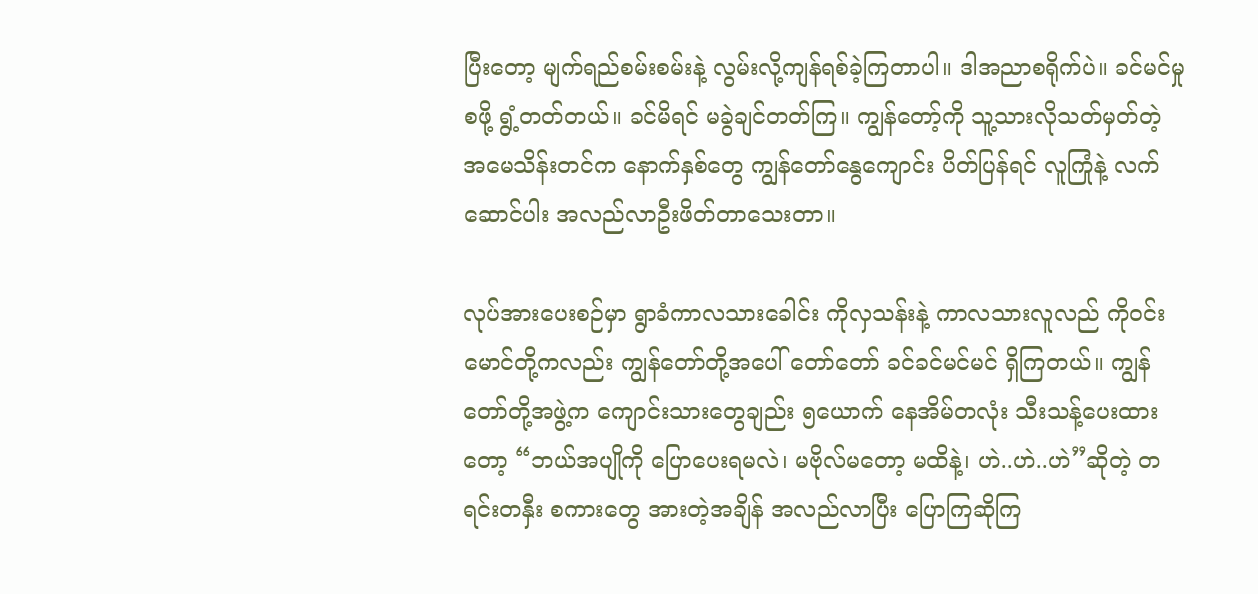ပြီးတော့ မျက်ရည်စမ်းစမ်းနဲ့ လွမ်းလို့ကျန်ရစ်ခဲ့ကြတာပါ။ ဒါအညာစရိုက်ပဲ။ ခင်မင်မှုစဖို့ ရွံ့တတ်တယ်။ ခင်မိရင် မခွဲချင်တတ်ကြ။ ကျွန်တော့်ကို သူ့သားလိုသတ်မှတ်တဲ့ အမေသိန်းတင်က နောက်နှစ်တွေ ကျွန်တော်နွေကျောင်း ပိတ်ပြန်ရင် လူကြုံနဲ့ လက်ဆောင်ပါး အလည်လာဦးဖိတ်တာသေးတာ။

လုပ်အားပေးစဉ်မှာ ရွာခံကာလသားခေါင်း ကိုလှသန်းနဲ့ ကာလသားလူလည် ကိုဝင်းမောင်တို့ကလည်း ကျွန်တော်တို့အပေါ် တော်တော် ခင်ခင်မင်မင် ရှိကြတယ်။ ကျွန်တော်တို့အဖွဲ့က ကျောင်းသားတွေချည်း ၅ယောက် နေအိမ်တလုံး သီးသန့်ပေးထားတော့ “ဘယ်အပျိုကို ပြောပေးရမလဲ၊ မဗိုလ်မတော့ မထိနဲ့၊ ဟဲ..ဟဲ..ဟဲ”ဆိုတဲ့ တရင်းတနှီး စကားတွေ အားတဲ့အချိန် အလည်လာပြီး ပြောကြဆိုကြ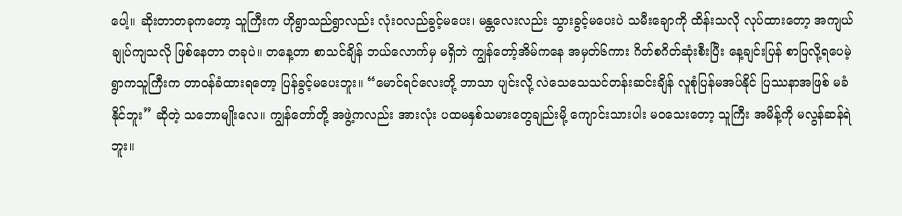ပေါ့။ ဆိုးတာတခုကတော့ သူကြီးက ဟိုရွာသည်ရွာလည်း လုံးဝလည်ခွင့်မပေး၊ မန္တလေးလည်း သွားခွင့်မပေးပဲ သမီးချောကို ထိန်းသလို လုပ်ထားတော့ အကျယ်ချုပ်ကျသလို ဖြစ်နေတာ တခုပဲ။ တနေ့တာ စာသင်ချိန် ဘယ်လောက်မှ မရှိဘဲ ကျွန်တော့်အိမ်ကနေ အမှတ်၆ကား ဂိတ်စဂိတ်ဆုံးစီးပြီး နေ့ချင်းပြန် စာပြလို့ရပေမဲ့ ရွာကသူကြီးက တာဝန်ခံထားရတော့ ပြန်ခွင့်မပေးဘူး။ “မောင်ရင်လေးတို့ ဘာသာ ပျင်းလို့ လဲသေသေသင်တန်းဆင်းချိန် လူစုံပြန်မအပ်နိုင် ပြဿနာအဖြစ် မခံနိုင်ဘူး” ဆိုတဲ့ သဘောမျိုးလေ။ ကျွန်တော်တို့ အဖွဲ့ကလည်း အားလုံး ပထမနှစ်သမားတွေချည်းမို့ ကျောင်းသားပါး မဝသေးတော့ သူကြီး အမိန့်ကို မလွန်ဆန်ရဲဘူး။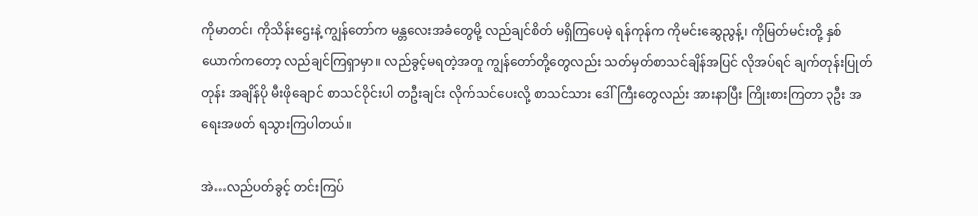ကိုမာတင်၊ ကိုသိန်းဌေးနဲ့ ကျွန်တော်က မန္တလေးအခံတွေမို့ လည်ချင်စိတ် မရှိကြပေမဲ့ ရန်ကုန်က ကိုမင်းဆွေညွန့်၊ ကိုမြတ်မင်းတို့ နှစ်ယောက်ကတော့ လည်ချင်ကြရှာမှာ။ လည်ခွင့်မရတဲ့အတူ ကျွန်တော်တို့တွေလည်း သတ်မှတ်စာသင်ချိန်အပြင် လိုအပ်ရင် ချက်တုန်းပြုတ်တုန်း အချိန်ပို မီးဖိုချောင် စာသင်ဝိုင်းပါ တဦးချင်း လိုက်သင်ပေးလို့ စာသင်သား ဒေါ်ကြီးတွေလည်း အားနာပြီး ကြိုးစားကြတာ ၃ဦး အရေးအဖတ် ရသွားကြပါတယ်။

အဲ…လည်ပတ်ခွင့် တင်းကြပ်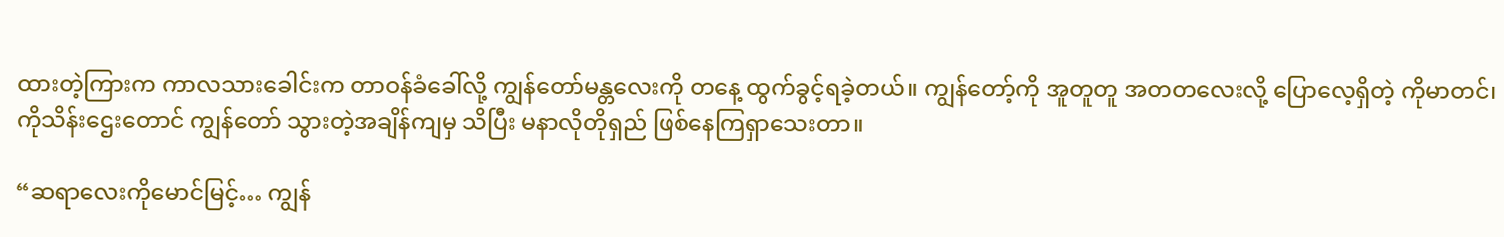ထားတဲ့ကြားက ကာလသားခေါင်းက တာဝန်ခံခေါ်လို့ ကျွန်တော်မန္တလေးကို တနေ့ ထွက်ခွင့်ရခဲ့တယ်။ ကျွန်တော့်ကို အူတူတူ အတတလေးလို့ ပြောလေ့ရှိတဲ့ ကိုမာတင်၊ ကိုသိန်းဌေးတောင် ကျွန်တော် သွားတဲ့အချိန်ကျမှ သိပြီး မနာလိုတိုရှည် ဖြစ်နေကြရှာသေးတာ။

“ဆရာလေးကိုမောင်မြင့်… ကျွန်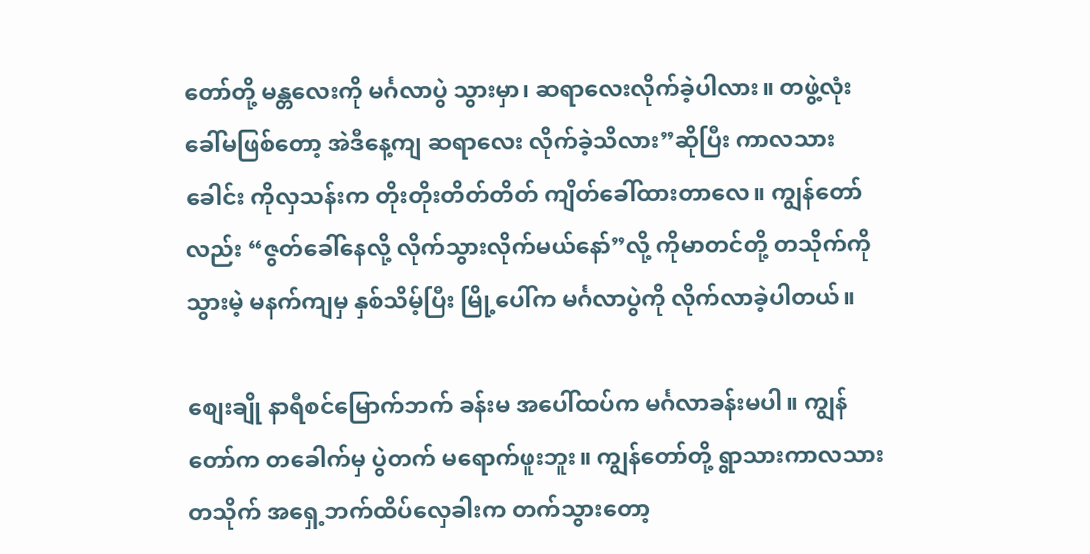တော်တို့ မန္တလေးကို မင်္ဂလာပွဲ သွားမှာ၊ ဆရာလေးလိုက်ခဲ့ပါလား။ တဖွဲ့လုံး ခေါ်မဖြစ်တော့ အဲဒီနေ့ကျ ဆရာလေး လိုက်ခဲ့သိလား”ဆိုပြီး ကာလသားခေါင်း ကိုလှသန်းက တိုးတိုးတိတ်တိတ် ကျိတ်ခေါ်ထားတာလေ။ ကျွန်တော်လည်း “ဇွတ်ခေါ်နေလို့ လိုက်သွားလိုက်မယ်နော်”လို့ ကိုမာတင်တို့ တသိုက်ကို သွားမဲ့ မနက်ကျမှ နှစ်သိမ့်ပြီး မြို့ပေါ်က မင်္ဂလာပွဲကို လိုက်လာခဲ့ပါတယ်။

စျေးချို နာရီစင်မြောက်ဘက် ခန်းမ အပေါ်ထပ်က မင်္ဂလာခန်းမပါ။ ကျွန်တော်က တခေါက်မှ ပွဲတက် မရောက်ဖူးဘူး။ ကျွန်တော်တို့ ရွာသားကာလသားတသိုက် အရှေ့ဘက်ထိပ်လှေခါးက တက်သွားတော့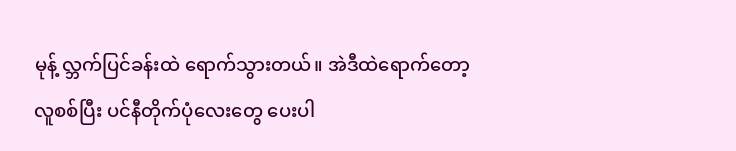မုန့် လ္ဘက်ပြင်ခန်းထဲ ရောက်သွားတယ်။ အဲဒီထဲရောက်တော့ လူစစ်ပြီး ပင်နီတိုက်ပုံလေးတွေ ပေးပါ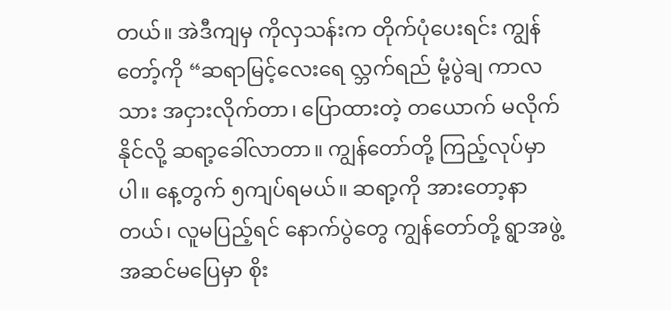တယ်။ အဲဒီကျမှ ကိုလှသန်းက တိုက်ပုံပေးရင်း ကျွန်တော့်ကို “ဆရာမြင့်လေးရေ လ္ဘက်ရည် မုံ့ပွဲချ ကာလသား အငှားလိုက်တာ၊ ပြောထားတဲ့ တယောက် မလိုက်နိုင်လို့ ဆရာ့ခေါ်လာတာ။ ကျွန်တော်တို့ ကြည့်လုပ်မှာပါ။ နေ့တွက် ၅ကျပ်ရမယ်။ ဆရာ့ကို အားတော့နာတယ်၊ လူမပြည့်ရင် နောက်ပွဲတွေ ကျွန်တော်တို့ ရွာအဖွဲ့ အဆင်မပြေမှာ စိုး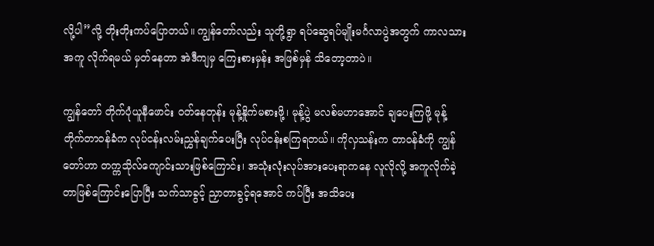လို့ပါ”လို့ တိုးတိုးကပ်ပြောတယ်။ ကျွန်တော်လည်း သူတို့ရွာ ရပ်ဆွေရပ်မျိုးမင်္ဂလာပွဲအတွက် ကာလသားအကူ လိုက်ရမယ် မှတ်နေတာ အဲဒီကျမှ ကြေးစားမှန်း အဖြစ်မှန် သိတော့တာပဲ။

ကျွန်တော် တိုက်ပုံယူနီဖောင်း ဝတ်နေတုန်း မုန့်နှိုက်မစားဖို့၊ မုန့်ပွဲ မလစ်မဟာအောင် ချပေးကြဖို့ မုန့်တိုက်တာဝန်ခံက လုပ်ငန်းလမ်းညွှန်ချက်ပေးပြီး လုပ်ငန်းစကြရတယ်။ ကိုလှသန်းက တာဝန်ခံကို ကျွန်တော်ဟာ တက္ကသိုလ်ကျောင်းသားဖြစ်ကြောင်း၊ အသုံးလုံးလုပ်အားပေးရာကနေ လူလိုလို့ အကူလိုက်ခဲ့တာဖြစ်ကြောင်းပြောပြီး သက်သာခွင့် ညှာတာခွင့်ရအောင် ကပ်ပြီး အသိပေး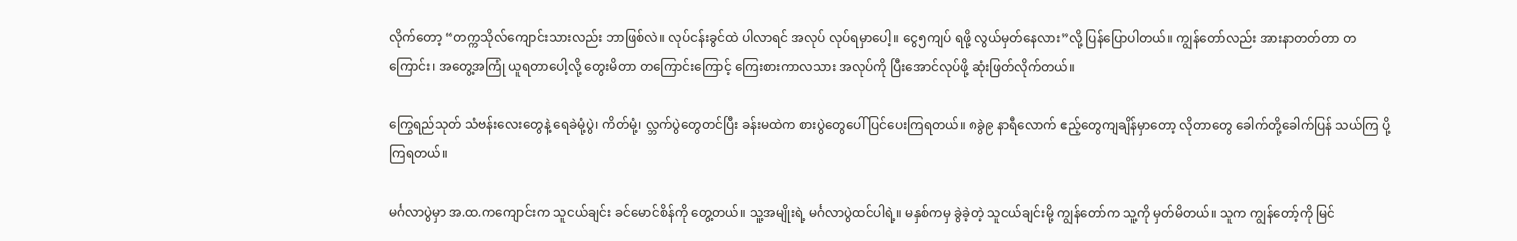လိုက်တော့ “တက္ကသိုလ်ကျောင်းသားလည်း ဘာဖြစ်လဲ။ လုပ်ငန်းခွင်ထဲ ပါလာရင် အလုပ် လုပ်ရမှာပေါ့။ ငွေ၅ကျပ် ရဖို့ လွယ်မှတ်နေလား”လို့ ပြန်ပြောပါတယ်။ ကျွန်တော်လည်း အားနာတတ်တာ တကြောင်း၊ အတွေ့အကြုံ ယူရတာပေါ့လို့ တွေးမိတာ တကြောင်းကြောင့် ကြေးစားကာလသား အလုပ်ကို ပြီးအောင်လုပ်ဖို့ ဆုံးဖြတ်လိုက်တယ်။

ကြွေရည်သုတ် သံဗန်းလေးတွေနဲ့ ရေခဲမုံ့ပွဲ၊ ကိတ်မုံ့၊ လ္ဘက်ပွဲတွေတင်ပြီး ခန်းမထဲက စားပွဲတွေပေါ် ပြင်ပေးကြရတယ်။ ၈ခွဲ၉ နာရီလောက် ဧည့်တွေကျချိန်မှာတော့ လိုတာတွေ ခေါက်တို့ခေါက်ပြန် သယ်ကြ ပို့ကြရတယ်။

မင်္ဂလာပွဲမှာ အ.ထ.ကကျောင်းက သူငယ်ချင်း ခင်မောင်စိန်ကို တွေ့တယ်။ သူ့အမျိုးရဲ့ မင်္ဂလာပွဲထင်ပါရဲ့။ မနှစ်ကမှ ခွဲခဲ့တဲ့ သူငယ်ချင်းမို့ ကျွန်တော်က သူ့ကို မှတ်မိတယ်။ သူက ကျွန်တော့်ကို မြင်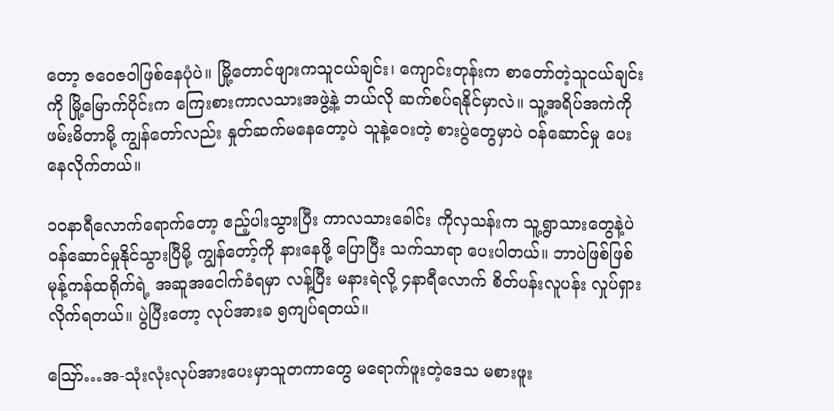တော့ ဇဝေဇဝါဖြစ်နေပုံပဲ။ မြို့တောင်ဖျားကသူငယ်ချင်း၊ ကျောင်းတုန်းက စာတော်တဲ့သူငယ်ချင်းကို မြို့မြောက်ပိုင်းက ကြေးစားကာလသားအဖွဲ့နဲ့ ဘယ်လို ဆက်စပ်ရနိုင်မှာလဲ။ သူ့အရိပ်အကဲကို ဖမ်းမိတာမို့ ကျွန်တော်လည်း နှုတ်ဆက်မနေတော့ပဲ သူနဲ့ဝေးတဲ့ စားပွဲတွေမှာပဲ ဝန်ဆောင်မှု ပေးနေလိုက်တယ်။

၁၀နာရီလောက်ရောက်တော့ ဧည့်ပါးသွားပြီး ကာလသားခေါင်း ကိုလှသန်းက သူ့ရွာသားတွေနဲ့ပဲ ဝန်ဆောင်မှုနိုင်သွားပြီမို့ ကျွန်တော့်ကို နားနေဖို့ ပြောပြီး သက်သာရာ ပေးပါတယ်။ ဘာပဲဖြစ်ဖြစ် မုန့်ကန်ထရိုက်ရဲ့ အဆူအငေါက်ခံရမှာ လန့်ပြီး မနားရဲလို့ ၄နာရီလောက် စိတ်ပန်းလူပန်း လှုပ်ရှားလိုက်ရတယ်။ ပွဲပြီးတော့ လုပ်အားခ ၅ကျပ်ရတယ်။

ဪ…အ-သုံးလုံးလုပ်အားပေးမှာသူတကာတွေ မရောက်ဖူးတဲ့ဒေသ မစားဖူး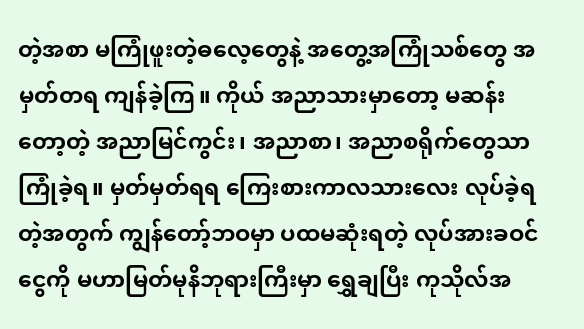တဲ့အစာ မကြုံဖူးတဲ့ဓလေ့တွေနဲ့ အတွေ့အကြုံသစ်တွေ အမှတ်တရ ကျန်ခဲ့ကြ။ ကိုယ် အညာသားမှာတော့ မဆန်းတော့တဲ့ အညာမြင်ကွင်း၊ အညာစာ၊ အညာစရိုက်တွေသာ ကြုံခဲ့ရ။ မှတ်မှတ်ရရ ကြေးစားကာလသားလေး လုပ်ခဲ့ရတဲ့အတွက် ကျွန်တော့်ဘဝမှာ ပထမဆုံးရတဲ့ လုပ်အားခဝင်ငွေကို မဟာမြတ်မုနိဘုရားကြီးမှာ ရွှေချပြီး ကုသိုလ်အ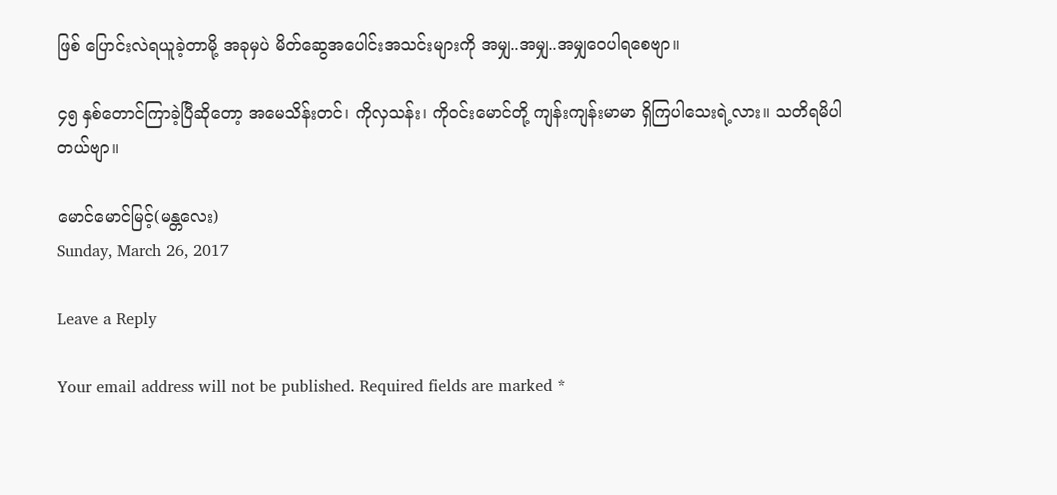ဖြစ် ပြောင်းလဲရယူခဲ့တာမို့ အခုမှပဲ မိတ်ဆွေအပေါင်းအသင်းများကို အမျှ..အမျှ..အမျှဝေပါရစေဗျာ။

၄၅ နှစ်တောင်ကြာခဲ့ပြီဆိုတော့ အမေသိန်းတင်၊ ကိုလှသန်း၊ ကိုဝင်းမောင်တို့ ကျန်းကျန်းမာမာ ရှိကြပါသေးရဲ့လား။ သတိရမိပါတယ်ဗျာ။

မောင်မောင်မြင့်(မန္တလေး)
Sunday, March 26, 2017

Leave a Reply

Your email address will not be published. Required fields are marked *